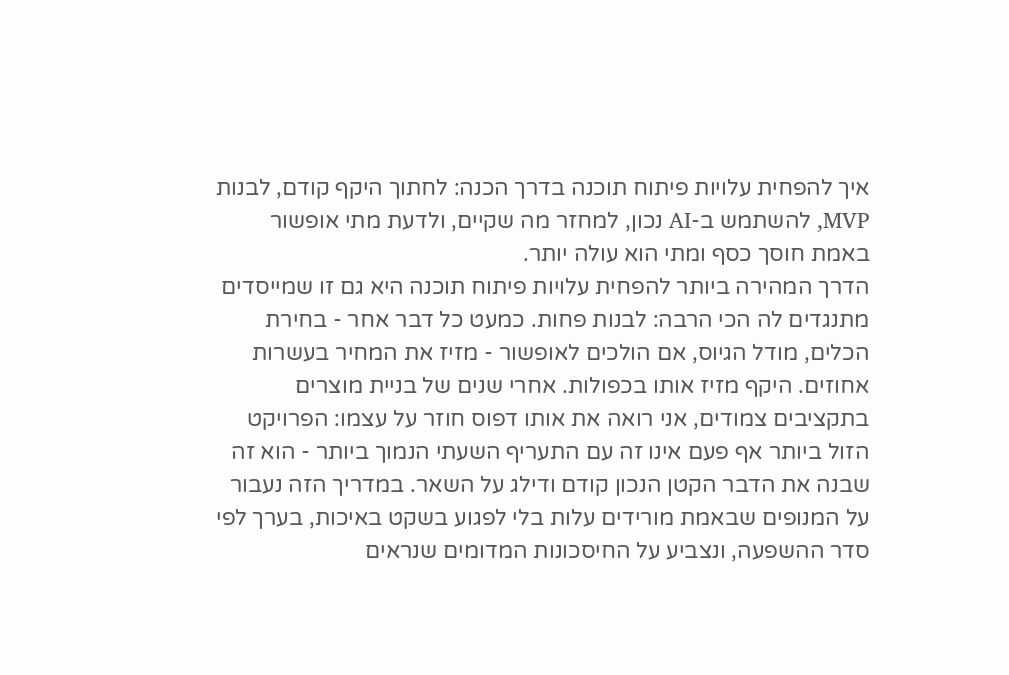איך להפחית עלויות פיתוח תוכנה בדרך הכנה: לחתוך היקף קודם, לבנות MVP, להשתמש ב-AI נכון, למחזר מה שקיים, ולדעת מתי אופשור באמת חוסך כסף ומתי הוא עולה יותר.
הדרך המהירה ביותר להפחית עלויות פיתוח תוכנה היא גם זו שמייסדים מתנגדים לה הכי הרבה: לבנות פחות. כמעט כל דבר אחר - בחירת הכלים, מודל הגיוס, אם הולכים לאופשור - מזיז את המחיר בעשרות אחוזים. היקף מזיז אותו בכפולות. אחרי שנים של בניית מוצרים בתקציבים צמודים, אני רואה את אותו דפוס חוזר על עצמו: הפרויקט הזול ביותר אף פעם אינו זה עם התעריף השעתי הנמוך ביותר - הוא זה שבנה את הדבר הקטן הנכון קודם ודילג על השאר. במדריך הזה נעבור על המנופים שבאמת מורידים עלות בלי לפגוע בשקט באיכות, בערך לפי סדר ההשפעה, ונצביע על החיסכונות המדומים שנראים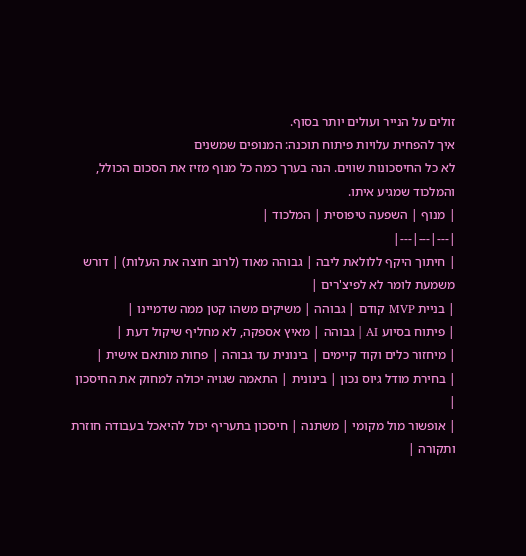זולים על הנייר ועולים יותר בסוף.
איך להפחית עלויות פיתוח תוכנה: המנופים שמשנים
לא כל החיסכונות שווים. הנה בערך כמה כל מנוף מזיז את הסכום הכולל, והמלכוד שמגיע איתו.
| מנוף | השפעה טיפוסית | המלכוד |
|---|---|---|
| חיתוך היקף ללולאת ליבה | גבוהה מאוד (לרוב חוצה את העלות) | דורש משמעת לומר לא לפיצ'רים |
| בניית MVP קודם | גבוהה | משיקים משהו קטן ממה שדמיינו |
| פיתוח בסיוע AI | גבוהה | מאיץ אספקה, לא מחליף שיקול דעת |
| מיחזור כלים וקוד קיימים | בינונית עד גבוהה | פחות מותאם אישית |
| בחירת מודל גיוס נכון | בינונית | התאמה שגויה יכולה למחוק את החיסכון |
| אופשור מול מקומי | משתנה | חיסכון בתעריף יכול להיאכל בעבודה חוזרת ותקורה |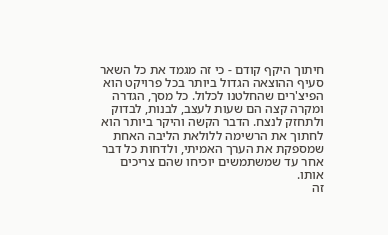חיתוך היקף קודם - כי זה מגמד את כל השאר
סעיף ההוצאה הגדול ביותר בכל פרויקט הוא הפיצ'רים שהחלטנו לכלול. כל מסך, הגדרה ומקרה קצה הם שעות לעצב, לבנות, לבדוק ולתחזק לנצח. הדבר הקשה והיקר ביותר הוא לחתוך את הרשימה ללולאת הליבה האחת שמספקת את הערך האמיתי, ולדחות כל דבר אחר עד שמשתמשים יוכיחו שהם צריכים אותו.
זה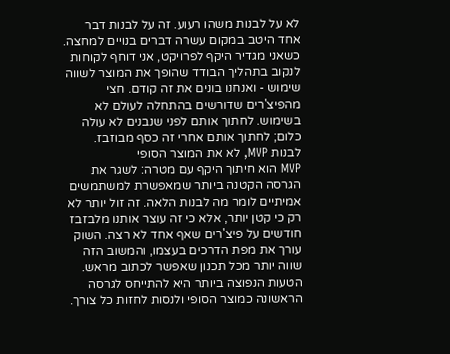לא על לבנות משהו רעוע. זה על לבנות דבר אחד היטב במקום עשרה דברים בנויים למחצה. כשאני מגדיר היקף לפרויקט, אני דוחף לקוחות לנקוב בתהליך הבודד שהופך את המוצר לשווה שימוש - ואנחנו בונים את זה קודם. חצי מהפיצ'רים שדורשים בהתחלה לעולם לא בשימוש. לחתוך אותם לפני שנבנים לא עולה כלום; לחתוך אותם אחרי זה כסף מבוזבז.
לבנות MVP, לא את המוצר הסופי
MVP הוא חיתוך היקף עם מטרה: לשגר את הגרסה הקטנה ביותר שמאפשרת למשתמשים אמיתיים לומר מה לבנות הלאה. זה זול יותר לא רק כי קטן יותר, אלא כי זה עוצר אותנו מלבזבז חודשים על פיצ'רים שאף אחד לא רצה. השוק עורך את מפת הדרכים בעצמו, והמשוב הזה שווה יותר מכל תכנון שאפשר לכתוב מראש.
הטעות הנפוצה ביותר היא להתייחס לגרסה הראשונה כמוצר הסופי ולנסות לחזות כל צורך.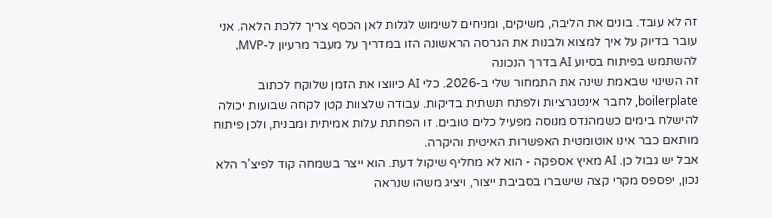זה לא עובד. בונים את הליבה, משיקים, ומניחים לשימוש לגלות לאן הכסף צריך ללכת הלאה. אני עובר בדיוק על איך למצוא ולבנות את הגרסה הראשונה הזו במדריך על מעבר מרעיון ל-MVP.
להשתמש בפיתוח בסיוע AI בדרך הנכונה
זה השינוי שבאמת שינה את התמחור שלי ב-2026. כלי AI כיווצו את הזמן שלוקח לכתוב boilerplate, לחבר אינטגרציות ולפתח תשתית בדיקות. עבודה שלצוות קטן לקחה שבועות יכולה להישלח בימים כשמהנדס מנוסה מפעיל כלים טובים. זו הפחתת עלות אמיתית ומבנית, ולכן פיתוח מותאם כבר אינו אוטומטית האפשרות האיטית והיקרה.
אבל יש גבול כן. AI מאיץ אספקה - הוא לא מחליף שיקול דעת. הוא ייצר בשמחה קוד לפיצ'ר הלא נכון, יפספס מקרי קצה שישברו בסביבת ייצור, ויציג משהו שנראה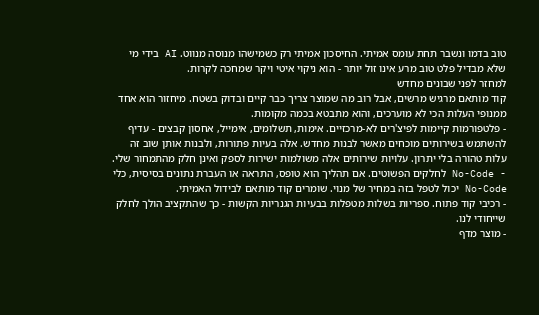טוב בדמו ונשבר תחת עומס אמיתי. החיסכון אמיתי רק כשמישהו מנוסה מנווט. AI בידי מי שלא מבדיל פלט טוב מרע אינו זול יותר - הוא ניקוי איטי ויקר שמחכה לקרות.
למחזר לפני שבונים מחדש
קוד מותאם מרגיש מרשים, אבל רוב מה שמוצר צריך כבר קיים ובדוק בשטח. מיחזור הוא אחד ממנופי העלות הכי לא מוערכים, והוא מתבטא בכמה מקומות.
- פלטפורמות קיימות לפיצ'רים לא-מרכזיים. אימות, תשלומים, אימייל, אחסון קבצים - עדיף להשתמש בשירותים מוכחים מאשר לבנות מחדש. אלה בעיות פתורות, ולבנות אותן שוב זה עלות טהורה בלי יתרון. עלויות שירותים אלה משולמות ישירות לספק ואינן חלק מהתמחור שלי.
- No-Code לחלקים הפשוטים. אם תהליך הוא טופס, התראה או העברת נתונים בסיסית, כלי No-Code יכול לטפל בזה במחיר של מנוי. שומרים קוד מותאם לבידול האמיתי.
- רכיבי קוד פתוח. ספריות בשלות מטפלות בבעיות הגנריות הקשות - כך שהתקציב הולך לחלק שייחודי לנו.
- מוצר מדף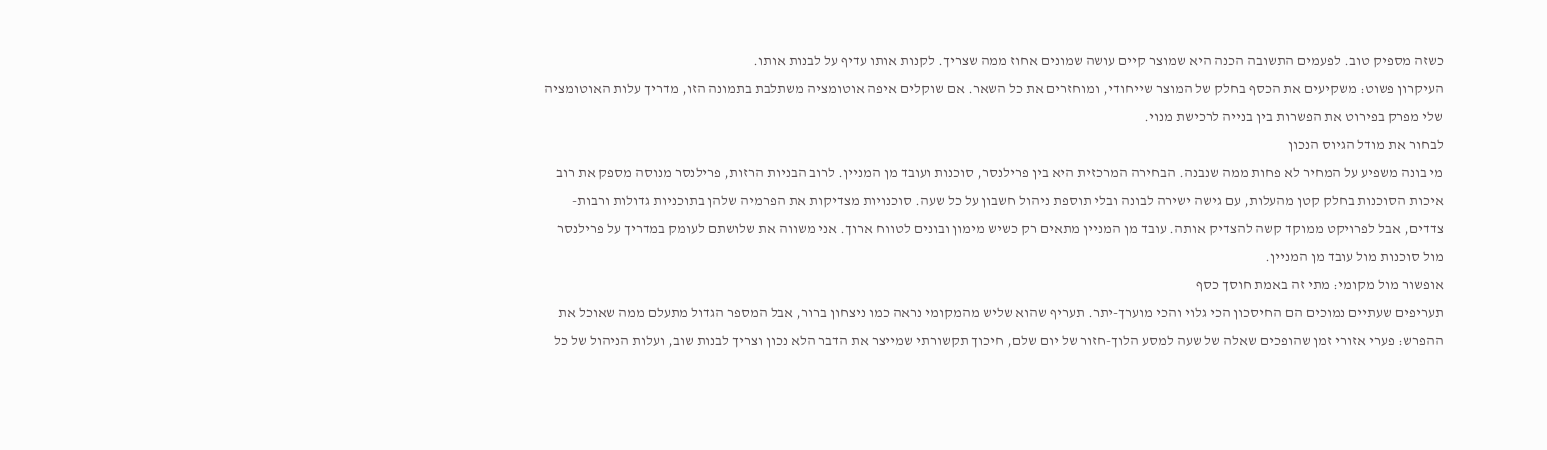כשזה מספיק טוב. לפעמים התשובה הכנה היא שמוצר קיים עושה שמונים אחוז ממה שצריך. לקנות אותו עדיף על לבנות אותו.
העיקרון פשוט: משקיעים את הכסף בחלק של המוצר שייחודי, ומוחזרים את כל השאר. אם שוקלים איפה אוטומציה משתלבת בתמונה הזו, מדריך עלות האוטומציה שלי מפרק בפירוט את הפשרות בין בנייה לרכישת מנוי.
לבחור את מודל הגיוס הנכון
מי בונה משפיע על המחיר לא פחות ממה שנבנה. הבחירה המרכזית היא בין פרילנסר, סוכנות ועובד מן המניין. לרוב הבניות הרזות, פרילנסר מנוסה מספק את רוב איכות הסוכנות בחלק קטן מהעלות, עם גישה ישירה לבונה ובלי תוספת ניהול חשבון על כל שעה. סוכנויות מצדיקות את הפרמיה שלהן בתוכניות גדולות ורבות-צדדים, אבל לפרויקט ממוקד קשה להצדיק אותה. עובד מן המניין מתאים רק כשיש מימון ובונים לטווח ארוך. אני משווה את שלושתם לעומק במדריך על פרילנסר מול סוכנות מול עובד מן המניין.
אופשור מול מקומי: מתי זה באמת חוסך כסף
תעריפים שעתיים נמוכים הם החיסכון הכי גלוי והכי מוערך-יתר. תעריף שהוא שליש מהמקומי נראה כמו ניצחון ברור, אבל המספר הגדול מתעלם ממה שאוכל את ההפרש: פערי אזורי זמן שהופכים שאלה של שעה למסע הלוך-חזור של יום שלם, חיכוך תקשורתי שמייצר את הדבר הלא נכון וצריך לבנות שוב, ועלות הניהול של כל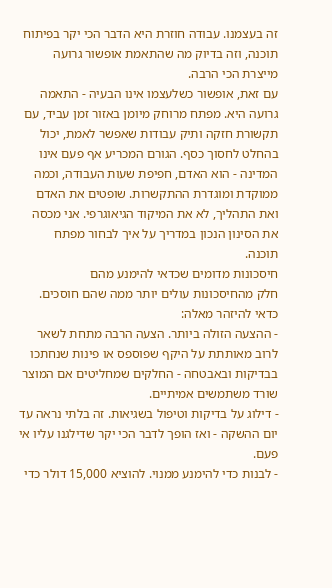זה בעצמנו. עבודה חוזרת היא הדבר הכי יקר בפיתוח תוכנה, וזה בדיוק מה שהתאמת אופשור גרועה מייצרת הכי הרבה.
עם זאת, אופשור כשלעצמו אינו הבעיה - התאמה גרועה היא. מפתח מרוחק מיומן באזור זמן עביד, עם תקשורת חזקה ותיק עבודות שאפשר לאמת, יכול בהחלט לחסוך כסף. הגורם המכריע אף פעם אינו המדינה - הוא האדם, חפיפת שעות העבודה, וכמה ממוקדת ומוגדרת ההתקשרות. שופטים את האדם ואת התהליך, לא את המיקוד הגיאוגרפי. אני מכסה את הסינון הנכון במדריך על איך לבחור מפתח תוכנה.
חיסכונות מדומים שכדאי להימנע מהם
חלק מהחיסכונות עולים יותר ממה שהם חוסכים. כדאי להיזהר מאלה:
- ההצעה הזולה ביותר. הצעה הרבה מתחת לשאר לרוב מאותתת על היקף שפוספס או פינות שנחתכו בבדיקות ובאבטחה - החלקים שמחליטים אם המוצר שורד משתמשים אמיתיים.
- דילוג על בדיקות וטיפול בשגיאות. זה בלתי נראה עד יום ההשקה - ואז הופך לדבר הכי יקר שדילגנו עליו אי פעם.
- לבנות כדי להימנע ממנוי. להוציא 15,000 דולר כדי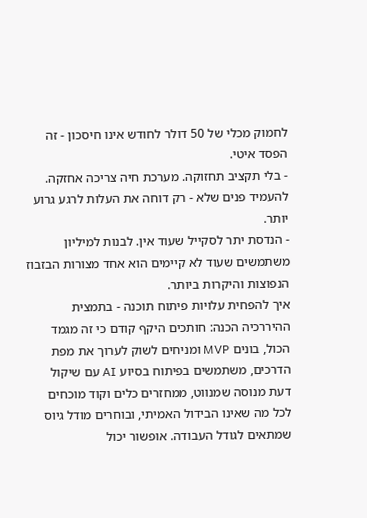לחמוק מכלי של 50 דולר לחודש אינו חיסכון - זה הפסד איטי.
- בלי תקציב תחזוקה. מערכת חיה צריכה אחזקה. להעמיד פנים שלא - רק דוחה את העלות לרגע גרוע יותר.
- הנדסת יתר לסקייל שעוד אין. לבנות למיליון משתמשים שעוד לא קיימים הוא אחד מצורות הבזבוז הנפוצות והיקרות ביותר.
איך להפחית עלויות פיתוח תוכנה - בתמצית
ההיררכיה הכנה: חותכים היקף קודם כי זה מגמד הכול, בונים MVP ומניחים לשוק לערוך את מפת הדרכים, משתמשים בפיתוח בסיוע AI עם שיקול דעת מנוסה שמנווט, ממחזרים כלים וקוד מוכחים לכל מה שאינו הבידול האמיתי, ובוחרים מודל גיוס שמתאים לגודל העבודה. אופשור יכול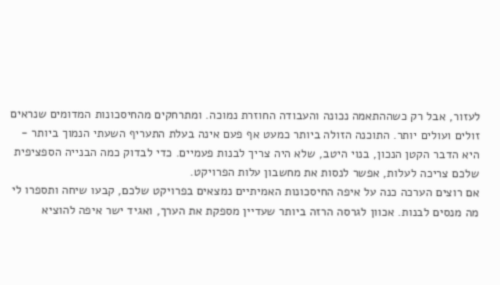לעזור, אבל רק כשההתאמה נכונה והעבודה החוזרת נמוכה. ומתרחקים מהחיסכונות המדומים שנראים זולים ועולים יותר. התוכנה הזולה ביותר כמעט אף פעם אינה בעלת התעריף השעתי הנמוך ביותר - היא הדבר הקטן הנכון, בנוי היטב, שלא היה צריך לבנות פעמיים. כדי לבדוק כמה הבנייה הספציפית שלכם צריכה לעלות, אפשר לנסות את מחשבון עלות הפרויקט.
אם רוצים הערכה כנה על איפה החיסכונות האמיתיים נמצאים בפרויקט שלכם, קבעו שיחה ותספרו לי מה מנסים לבנות. אכוון לגרסה הרזה ביותר שעדיין מספקת את הערך, ואגיד ישר איפה להוציא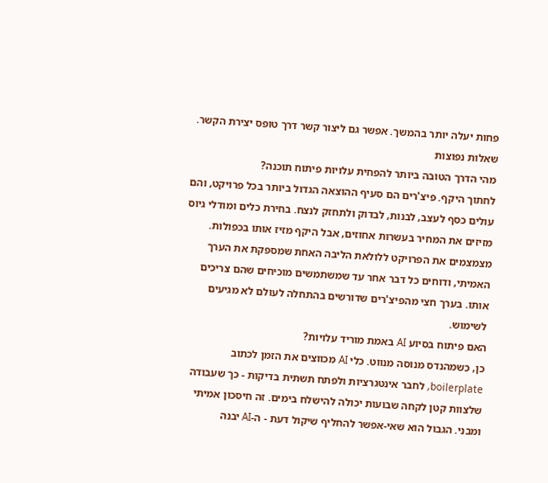פחות יעלה יותר בהמשך. אפשר גם ליצור קשר דרך טופס יצירת הקשר.
שאלות נפוצות
מהי הדרך הטובה ביותר להפחית עלויות פיתוח תוכנה?
לחתוך היקף. פיצ'רים הם סעיף ההוצאה הגדול ביותר בכל פרויקט, והם עולים כסף לעצב, לבנות, לבדוק ולתחזק לנצח. בחירת כלים ומודלי גיוס מזיזים את המחיר בעשרות אחוזים, אבל היקף מזיז אותו בכפולות. מצמצמים את הפרויקט ללולאת הליבה האחת שמספקת את הערך האמיתי, ודוחים כל דבר אחר עד שמשתמשים מוכיחים שהם צריכים אותו. בערך חצי מהפיצ'רים שדורשים בהתחלה לעולם לא מגיעים לשימוש.
האם פיתוח בסיוע AI באמת מוריד עלויות?
כן, כשמהנדס מנוסה מנווט. כלי AI מכווצים את הזמן לכתוב boilerplate, לחבר אינטגרציות ולפתח תשתית בדיקות - כך שעבודה שלצוות קטן לקחה שבועות יכולה להישלח בימים. זה חיסכון אמיתי ומבני. הגבול הוא שאי-אפשר להחליף שיקול דעת - ה-AI יבנה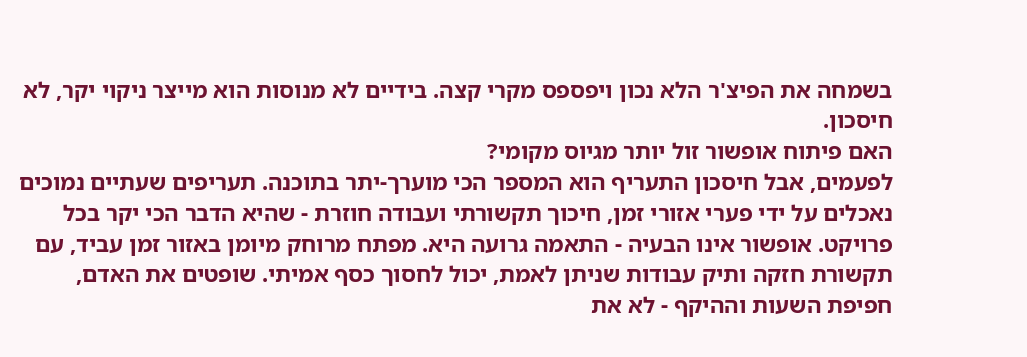בשמחה את הפיצ'ר הלא נכון ויפספס מקרי קצה. בידיים לא מנוסות הוא מייצר ניקוי יקר, לא חיסכון.
האם פיתוח אופשור זול יותר מגיוס מקומי?
לפעמים, אבל חיסכון התעריף הוא המספר הכי מוערך-יתר בתוכנה. תעריפים שעתיים נמוכים נאכלים על ידי פערי אזורי זמן, חיכוך תקשורתי ועבודה חוזרת - שהיא הדבר הכי יקר בכל פרויקט. אופשור אינו הבעיה - התאמה גרועה היא. מפתח מרוחק מיומן באזור זמן עביד, עם תקשורת חזקה ותיק עבודות שניתן לאמת, יכול לחסוך כסף אמיתי. שופטים את האדם, חפיפת השעות וההיקף - לא את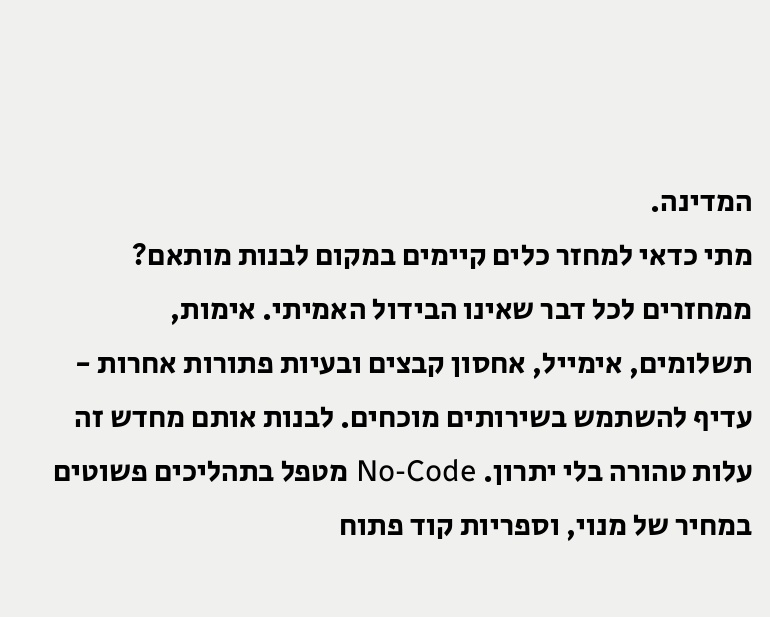המדינה.
מתי כדאי למחזר כלים קיימים במקום לבנות מותאם?
ממחזרים לכל דבר שאינו הבידול האמיתי. אימות, תשלומים, אימייל, אחסון קבצים ובעיות פתורות אחרות - עדיף להשתמש בשירותים מוכחים. לבנות אותם מחדש זה עלות טהורה בלי יתרון. No-Code מטפל בתהליכים פשוטים במחיר של מנוי, וספריות קוד פתוח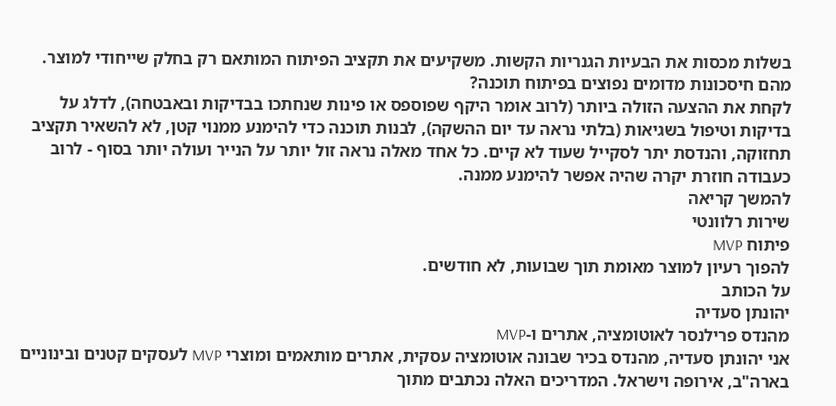בשלות מכסות את הבעיות הגנריות הקשות. משקיעים את תקציב הפיתוח המותאם רק בחלק שייחודי למוצר.
מהם חיסכונות מדומים נפוצים בפיתוח תוכנה?
לקחת את ההצעה הזולה ביותר (לרוב אומר היקף שפוספס או פינות שנחתכו בבדיקות ובאבטחה), לדלג על בדיקות וטיפול בשגיאות (בלתי נראה עד יום ההשקה), לבנות תוכנה כדי להימנע ממנוי קטן, לא להשאיר תקציב תחזוקה, והנדסת יתר לסקייל שעוד לא קיים. כל אחד מאלה נראה זול יותר על הנייר ועולה יותר בסוף - לרוב כעבודה חוזרת יקרה שהיה אפשר להימנע ממנה.
להמשך קריאה
שירות רלוונטי
פיתוח MVP
להפוך רעיון למוצר מאומת תוך שבועות, לא חודשים.
על הכותב
יהונתן סעדיה
מהנדס פרילנסר לאוטומציה, אתרים ו-MVP
אני יהונתן סעדיה, מהנדס בכיר שבונה אוטומציה עסקית, אתרים מותאמים ומוצרי MVP לעסקים קטנים ובינוניים בארה"ב, אירופה וישראל. המדריכים האלה נכתבים מתוך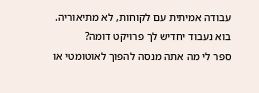עבודה אמיתית עם לקוחות, לא מתיאוריה.
בוא נעבוד יחדיש לך פרויקט דומה?
ספר לי מה אתה מנסה להפוך לאוטומטי או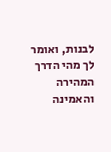לבנות, ואומר לך מהי הדרך המהירה והאמינה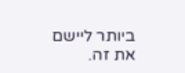ביותר ליישם את זה.